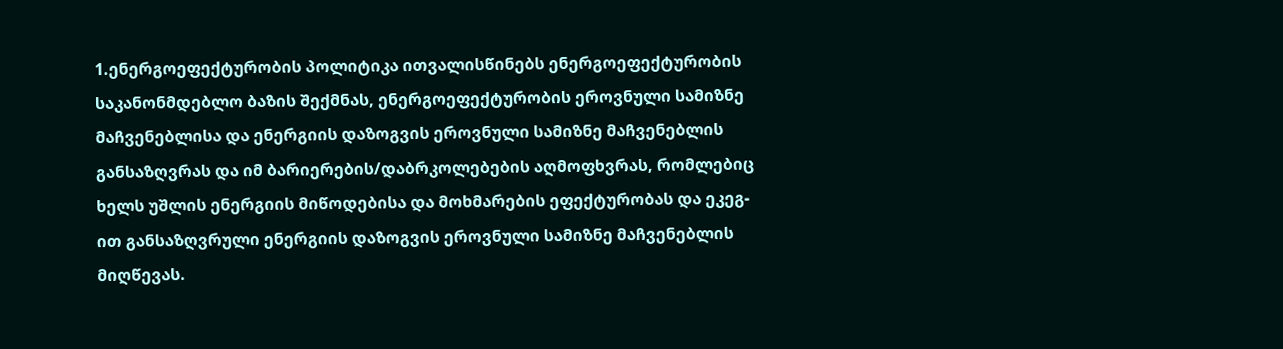1.ენერგოეფექტურობის პოლიტიკა ითვალისწინებს ენერგოეფექტურობის საკანონმდებლო ბაზის შექმნას, ენერგოეფექტურობის ეროვნული სამიზნე მაჩვენებლისა და ენერგიის დაზოგვის ეროვნული სამიზნე მაჩვენებლის განსაზღვრას და იმ ბარიერების/დაბრკოლებების აღმოფხვრას, რომლებიც ხელს უშლის ენერგიის მიწოდებისა და მოხმარების ეფექტურობას და ეკეგ-ით განსაზღვრული ენერგიის დაზოგვის ეროვნული სამიზნე მაჩვენებლის მიღწევას.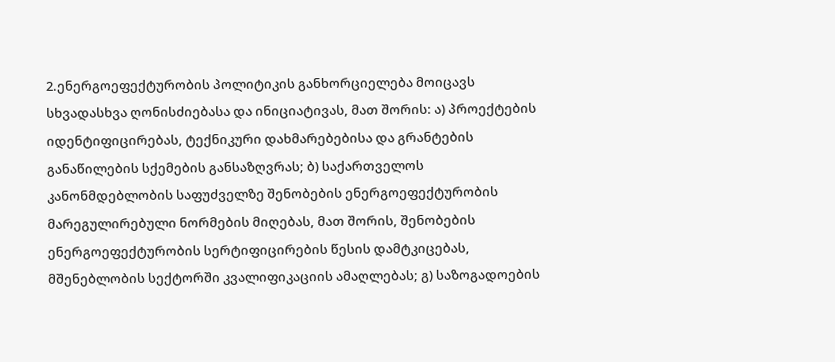2.ენერგოეფექტურობის პოლიტიკის განხორციელება მოიცავს სხვადასხვა ღონისძიებასა და ინიციატივას, მათ შორის: ა) პროექტების იდენტიფიცირებას, ტექნიკური დახმარებებისა და გრანტების განაწილების სქემების განსაზღვრას; ბ) საქართველოს კანონმდებლობის საფუძველზე შენობების ენერგოეფექტურობის მარეგულირებული ნორმების მიღებას, მათ შორის, შენობების ენერგოეფექტურობის სერტიფიცირების წესის დამტკიცებას, მშენებლობის სექტორში კვალიფიკაციის ამაღლებას; გ) საზოგადოების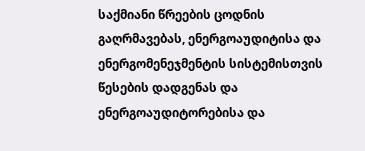საქმიანი წრეების ცოდნის გაღრმავებას, ენერგოაუდიტისა და ენერგომენეჯმენტის სისტემისთვის წესების დადგენას და ენერგოაუდიტორებისა და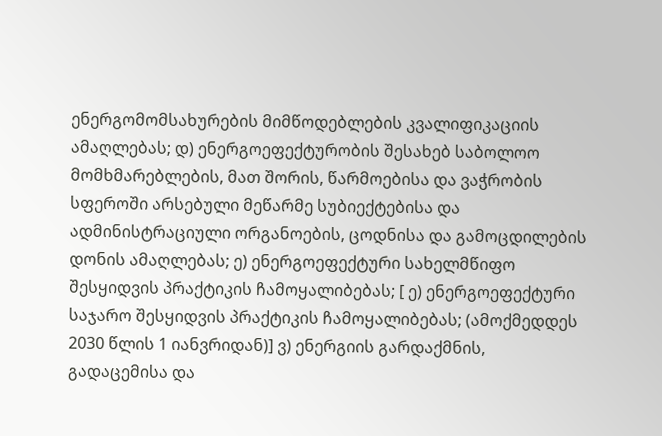ენერგომომსახურების მიმწოდებლების კვალიფიკაციის ამაღლებას; დ) ენერგოეფექტურობის შესახებ საბოლოო მომხმარებლების, მათ შორის, წარმოებისა და ვაჭრობის სფეროში არსებული მეწარმე სუბიექტებისა და ადმინისტრაციული ორგანოების, ცოდნისა და გამოცდილების დონის ამაღლებას; ე) ენერგოეფექტური სახელმწიფო შესყიდვის პრაქტიკის ჩამოყალიბებას; [ ე) ენერგოეფექტური საჯარო შესყიდვის პრაქტიკის ჩამოყალიბებას; (ამოქმედდეს 2030 წლის 1 იანვრიდან)] ვ) ენერგიის გარდაქმნის, გადაცემისა და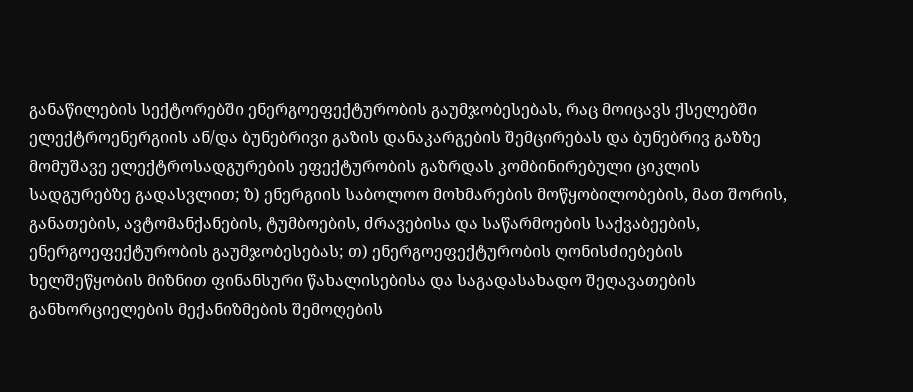განაწილების სექტორებში ენერგოეფექტურობის გაუმჯობესებას, რაც მოიცავს ქსელებში ელექტროენერგიის ან/და ბუნებრივი გაზის დანაკარგების შემცირებას და ბუნებრივ გაზზე მომუშავე ელექტროსადგურების ეფექტურობის გაზრდას კომბინირებული ციკლის სადგურებზე გადასვლით; ზ) ენერგიის საბოლოო მოხმარების მოწყობილობების, მათ შორის, განათების, ავტომანქანების, ტუმბოების, ძრავებისა და საწარმოების საქვაბეების, ენერგოეფექტურობის გაუმჯობესებას; თ) ენერგოეფექტურობის ღონისძიებების ხელშეწყობის მიზნით ფინანსური წახალისებისა და საგადასახადო შეღავათების განხორციელების მექანიზმების შემოღების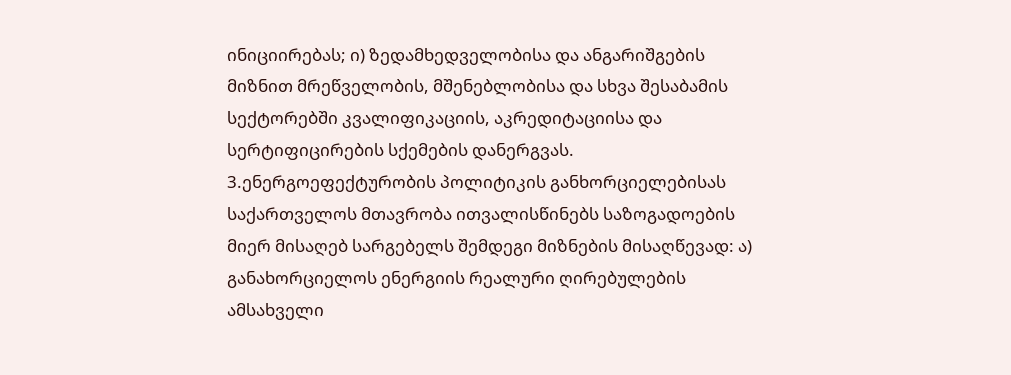ინიციირებას; ი) ზედამხედველობისა და ანგარიშგების მიზნით მრეწველობის, მშენებლობისა და სხვა შესაბამის სექტორებში კვალიფიკაციის, აკრედიტაციისა და სერტიფიცირების სქემების დანერგვას.
3.ენერგოეფექტურობის პოლიტიკის განხორციელებისას საქართველოს მთავრობა ითვალისწინებს საზოგადოების მიერ მისაღებ სარგებელს შემდეგი მიზნების მისაღწევად: ა) განახორციელოს ენერგიის რეალური ღირებულების ამსახველი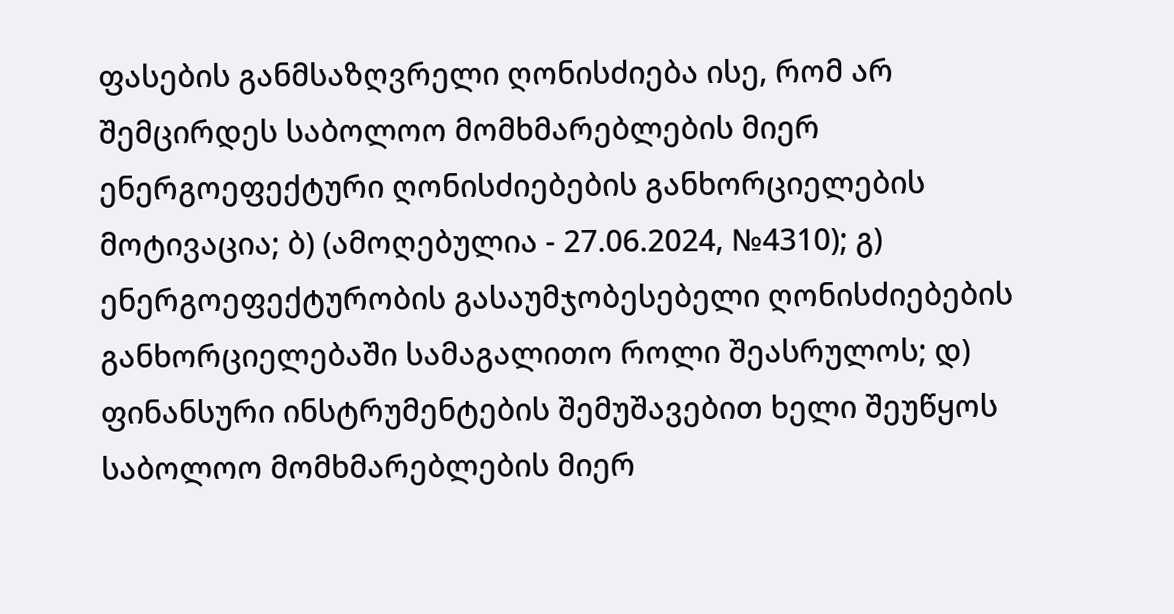ფასების განმსაზღვრელი ღონისძიება ისე, რომ არ შემცირდეს საბოლოო მომხმარებლების მიერ ენერგოეფექტური ღონისძიებების განხორციელების მოტივაცია; ბ) (ამოღებულია - 27.06.2024, №4310); გ) ენერგოეფექტურობის გასაუმჯობესებელი ღონისძიებების განხორციელებაში სამაგალითო როლი შეასრულოს; დ) ფინანსური ინსტრუმენტების შემუშავებით ხელი შეუწყოს საბოლოო მომხმარებლების მიერ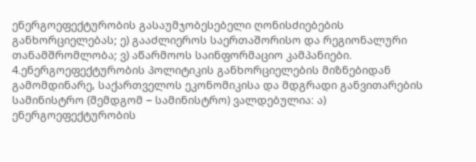ენერგოეფექტურობის გასაუმჯობესებელი ღონისძიებების განხორციელებას; ე) გააძლიეროს საერთაშორისო და რეგიონალური თანამშრომლობა; ვ) აწარმოოს საინფორმაციო კამპანიები.
4.ენერგოეფექტურობის პოლიტიკის განხორციელების მიზნებიდან გამომდინარე, საქართველოს ეკონომიკისა და მდგრადი განვითარების სამინისტრო (შემდგომ − სამინისტრო) ვალდებულია: ა) ენერგოეფექტურობის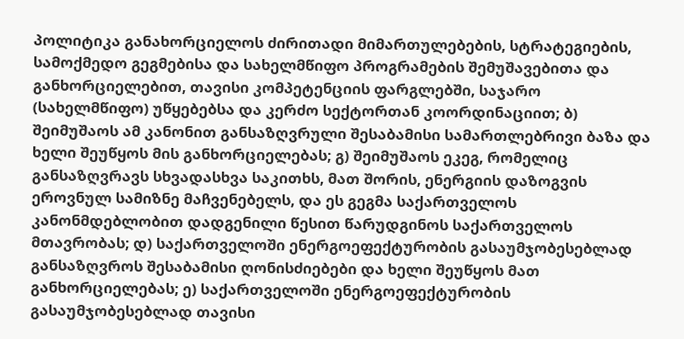პოლიტიკა განახორციელოს ძირითადი მიმართულებების, სტრატეგიების, სამოქმედო გეგმებისა და სახელმწიფო პროგრამების შემუშავებითა და განხორციელებით, თავისი კომპეტენციის ფარგლებში, საჯარო (სახელმწიფო) უწყებებსა და კერძო სექტორთან კოორდინაციით; ბ) შეიმუშაოს ამ კანონით განსაზღვრული შესაბამისი სამართლებრივი ბაზა და ხელი შეუწყოს მის განხორციელებას; გ) შეიმუშაოს ეკეგ, რომელიც განსაზღვრავს სხვადასხვა საკითხს, მათ შორის, ენერგიის დაზოგვის ეროვნულ სამიზნე მაჩვენებელს, და ეს გეგმა საქართველოს კანონმდებლობით დადგენილი წესით წარუდგინოს საქართველოს მთავრობას; დ) საქართველოში ენერგოეფექტურობის გასაუმჯობესებლად განსაზღვროს შესაბამისი ღონისძიებები და ხელი შეუწყოს მათ განხორციელებას; ე) საქართველოში ენერგოეფექტურობის გასაუმჯობესებლად თავისი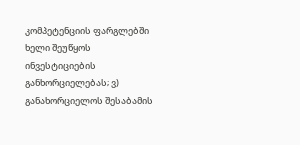კომპეტენციის ფარგლებში ხელი შეუწყოს ინვესტიციების განხორციელებას; ვ) განახორციელოს შესაბამის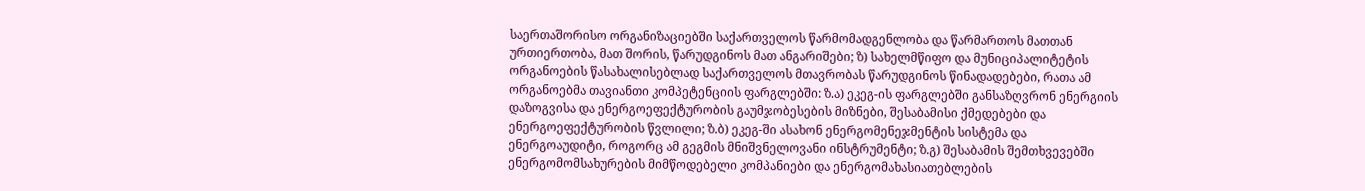საერთაშორისო ორგანიზაციებში საქართველოს წარმომადგენლობა და წარმართოს მათთან ურთიერთობა, მათ შორის, წარუდგინოს მათ ანგარიშები; ზ) სახელმწიფო და მუნიციპალიტეტის ორგანოების წასახალისებლად საქართველოს მთავრობას წარუდგინოს წინადადებები, რათა ამ ორგანოებმა თავიანთი კომპეტენციის ფარგლებში: ზ.ა) ეკეგ-ის ფარგლებში განსაზღვრონ ენერგიის დაზოგვისა და ენერგოეფექტურობის გაუმჯობესების მიზნები, შესაბამისი ქმედებები და ენერგოეფექტურობის წვლილი; ზ.ბ) ეკეგ-ში ასახონ ენერგომენეჯმენტის სისტემა და ენერგოაუდიტი, როგორც ამ გეგმის მნიშვნელოვანი ინსტრუმენტი; ზ.გ) შესაბამის შემთხვევებში ენერგომომსახურების მიმწოდებელი კომპანიები და ენერგომახასიათებლების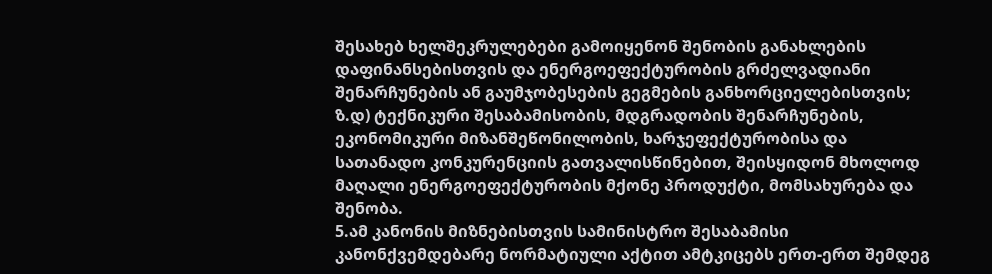შესახებ ხელშეკრულებები გამოიყენონ შენობის განახლების დაფინანსებისთვის და ენერგოეფექტურობის გრძელვადიანი შენარჩუნების ან გაუმჯობესების გეგმების განხორციელებისთვის; ზ.დ) ტექნიკური შესაბამისობის, მდგრადობის შენარჩუნების, ეკონომიკური მიზანშეწონილობის, ხარჯეფექტურობისა და სათანადო კონკურენციის გათვალისწინებით, შეისყიდონ მხოლოდ მაღალი ენერგოეფექტურობის მქონე პროდუქტი, მომსახურება და შენობა.
5.ამ კანონის მიზნებისთვის სამინისტრო შესაბამისი კანონქვემდებარე ნორმატიული აქტით ამტკიცებს ერთ-ერთ შემდეგ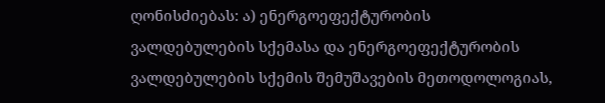ღონისძიებას: ა) ენერგოეფექტურობის ვალდებულების სქემასა და ენერგოეფექტურობის ვალდებულების სქემის შემუშავების მეთოდოლოგიას,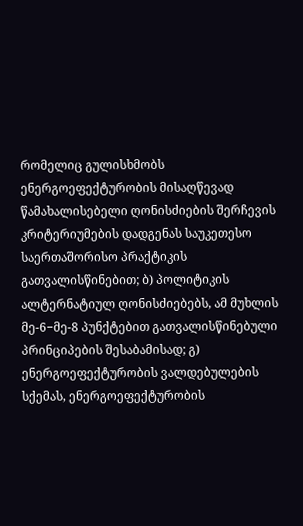რომელიც გულისხმობს ენერგოეფექტურობის მისაღწევად წამახალისებელი ღონისძიების შერჩევის კრიტერიუმების დადგენას საუკეთესო საერთაშორისო პრაქტიკის გათვალისწინებით; ბ) პოლიტიკის ალტერნატიულ ღონისძიებებს, ამ მუხლის მე-6−მე-8 პუნქტებით გათვალისწინებული პრინციპების შესაბამისად; გ) ენერგოეფექტურობის ვალდებულების სქემას, ენერგოეფექტურობის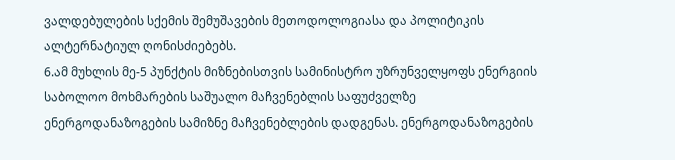ვალდებულების სქემის შემუშავების მეთოდოლოგიასა და პოლიტიკის ალტერნატიულ ღონისძიებებს.
6.ამ მუხლის მე-5 პუნქტის მიზნებისთვის სამინისტრო უზრუნველყოფს ენერგიის საბოლოო მოხმარების საშუალო მაჩვენებლის საფუძველზე ენერგოდანაზოგების სამიზნე მაჩვენებლების დადგენას. ენერგოდანაზოგების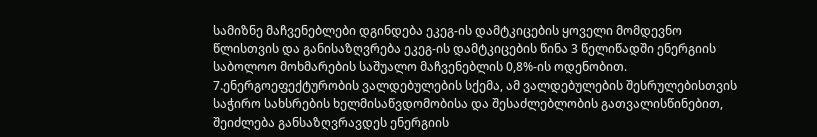სამიზნე მაჩვენებლები დგინდება ეკეგ-ის დამტკიცების ყოველი მომდევნო წლისთვის და განისაზღვრება ეკეგ-ის დამტკიცების წინა 3 წელიწადში ენერგიის საბოლოო მოხმარების საშუალო მაჩვენებლის 0,8%-ის ოდენობით.
7.ენერგოეფექტურობის ვალდებულების სქემა, ამ ვალდებულების შესრულებისთვის საჭირო სახსრების ხელმისაწვდომობისა და შესაძლებლობის გათვალისწინებით, შეიძლება განსაზღვრავდეს ენერგიის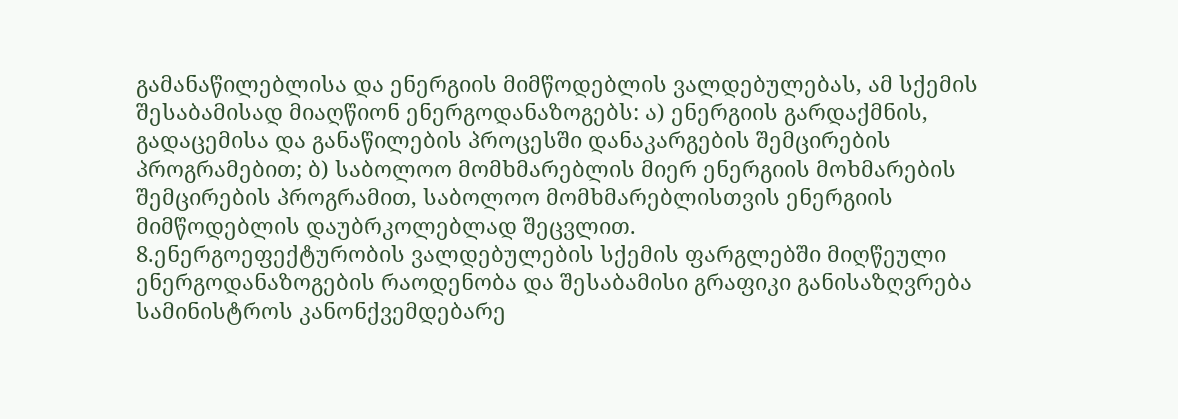გამანაწილებლისა და ენერგიის მიმწოდებლის ვალდებულებას, ამ სქემის შესაბამისად მიაღწიონ ენერგოდანაზოგებს: ა) ენერგიის გარდაქმნის, გადაცემისა და განაწილების პროცესში დანაკარგების შემცირების პროგრამებით; ბ) საბოლოო მომხმარებლის მიერ ენერგიის მოხმარების შემცირების პროგრამით, საბოლოო მომხმარებლისთვის ენერგიის მიმწოდებლის დაუბრკოლებლად შეცვლით.
8.ენერგოეფექტურობის ვალდებულების სქემის ფარგლებში მიღწეული ენერგოდანაზოგების რაოდენობა და შესაბამისი გრაფიკი განისაზღვრება სამინისტროს კანონქვემდებარე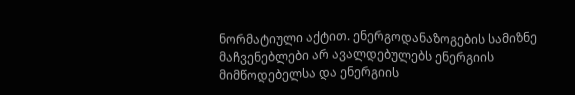ნორმატიული აქტით. ენერგოდანაზოგების სამიზნე მაჩვენებლები არ ავალდებულებს ენერგიის მიმწოდებელსა და ენერგიის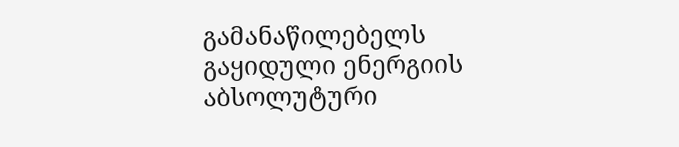გამანაწილებელს გაყიდული ენერგიის აბსოლუტური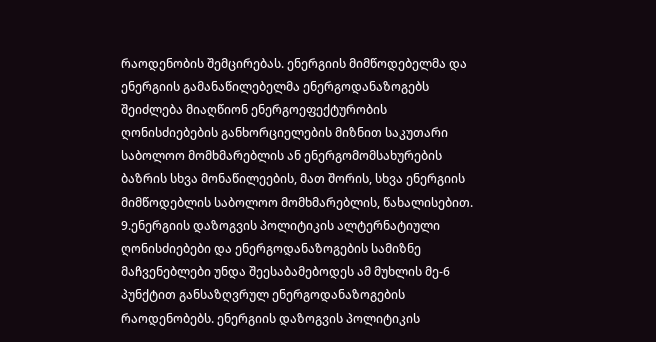რაოდენობის შემცირებას. ენერგიის მიმწოდებელმა და ენერგიის გამანაწილებელმა ენერგოდანაზოგებს შეიძლება მიაღწიონ ენერგოეფექტურობის ღონისძიებების განხორციელების მიზნით საკუთარი საბოლოო მომხმარებლის ან ენერგომომსახურების ბაზრის სხვა მონაწილეების, მათ შორის, სხვა ენერგიის მიმწოდებლის საბოლოო მომხმარებლის, წახალისებით.
9.ენერგიის დაზოგვის პოლიტიკის ალტერნატიული ღონისძიებები და ენერგოდანაზოგების სამიზნე მაჩვენებლები უნდა შეესაბამებოდეს ამ მუხლის მე-6 პუნქტით განსაზღვრულ ენერგოდანაზოგების რაოდენობებს. ენერგიის დაზოგვის პოლიტიკის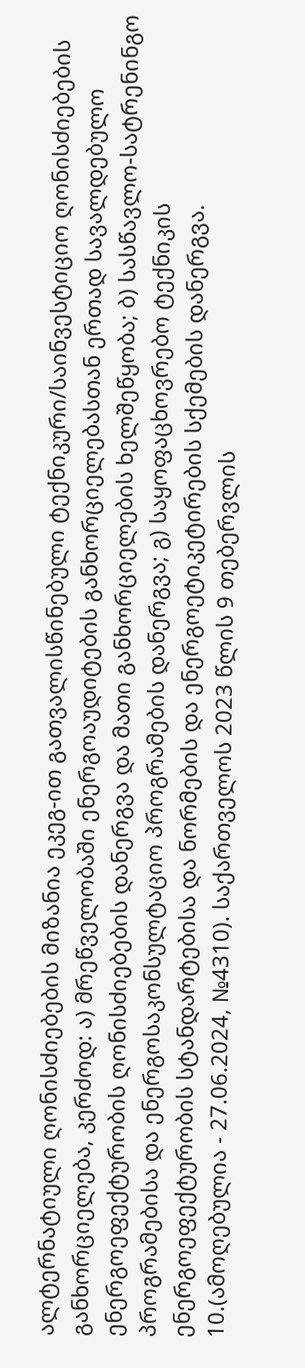ალტერნატიული ღონისძიებების მიზანია ეკეგ-ით გათვალისწინებული ტექნიკური/საინვესტიციო ღონისძიებების განხორციელება, კერძოდ: ა) მრეწველობაში ენერგოაუდიტების განხორციელებასთან ერთად სავალდებულო ენერგოეფექტურობის ღონისძიებების დანერგვა და მათი განხორციელების ხელშეწყობა; ბ) სასწავლო-სატრენინგო პროგრამებისა და ენერგოსაკონსულტაციო პროგრამების დანერგვა; გ) საყოფაცხოვრებო ტექნიკის ენერგოეფექტურობის სტანდარტებისა და ნორმების და ენერგოეტიკეტირების სქემების დანერგვა.
10.(ამოღებულია - 27.06.2024, №4310). საქართველოს 2023 წლის 9 თებერვლის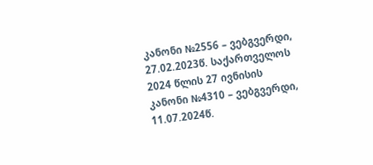კანონი №2556 – ვებგვერდი, 27.02.2023წ. საქართველოს 2024 წლის 27 ივნისის კანონი №4310 – ვებგვერდი, 11.07.2024წ.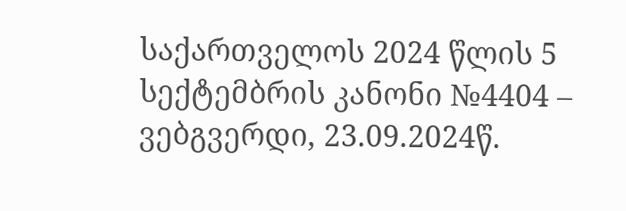საქართველოს 2024 წლის 5 სექტემბრის კანონი №4404 – ვებგვერდი, 23.09.2024წ.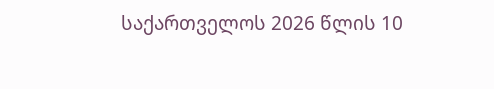საქართველოს 2026 წლის 10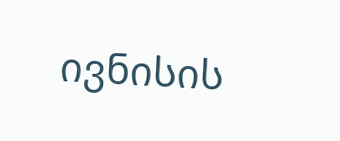ივნისის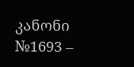კანონი №1693 –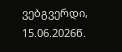ვებგვერდი, 15.06.2026წ.